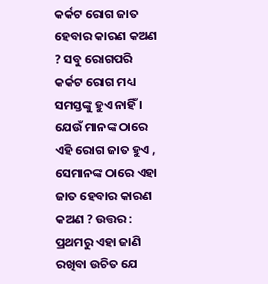କର୍କଟ ରୋଗ ଜାତ ହେବାର କାରଣ କଅଣ ? ସବୁ ରୋଗପରି କର୍କଟ ରୋଗ ମଧ୍ୟ ସମସ୍ତଙ୍କୁ ହୁଏ ନାହିଁ । ଯେଉଁ ମାନଙ୍କ ଠାରେ ଏହି ରୋଗ ଜାତ ହୁଏ , ସେମାନଙ୍କ ଠାରେ ଏହା ଜାତ ହେବାର କାରଣ କଅଣ ? ଉତ୍ତର : ପ୍ରଥମରୁ ଏହା ଜାଣି ରଖିବା ଉଚିତ ଯେ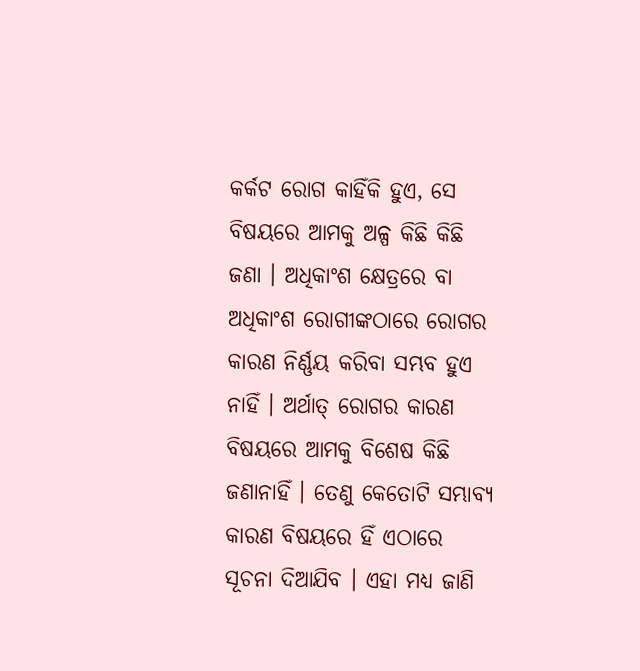କର୍କଟ ରୋଗ କାହିଁକି ହୁଏ, ସେ ବିଷୟରେ ଆମକୁ ଅଳ୍ପ କିଛି କିଛି ଜଣା । ଅଧିକାଂଶ କ୍ଷେତ୍ରରେ ବା ଅଧିକାଂଶ ରୋଗୀଙ୍କଠାରେ ରୋଗର କାରଣ ନିର୍ଣ୍ଣୟ କରିବା ସମ୍ଭବ ହୁଏ ନାହିଁ । ଅର୍ଥାତ୍ ରୋଗର କାରଣ ବିଷୟରେ ଆମକୁ ବିଶେଷ କିଛି ଜଣାନାହିଁ । ତେଣୁ କେତୋଟି ସମ୍ଭାବ୍ୟ କାରଣ ବିଷୟରେ ହିଁ ଏଠାରେ ସୂଚନା ଦିଆଯିବ । ଏହା ମଧ୍ୟ ଜାଣି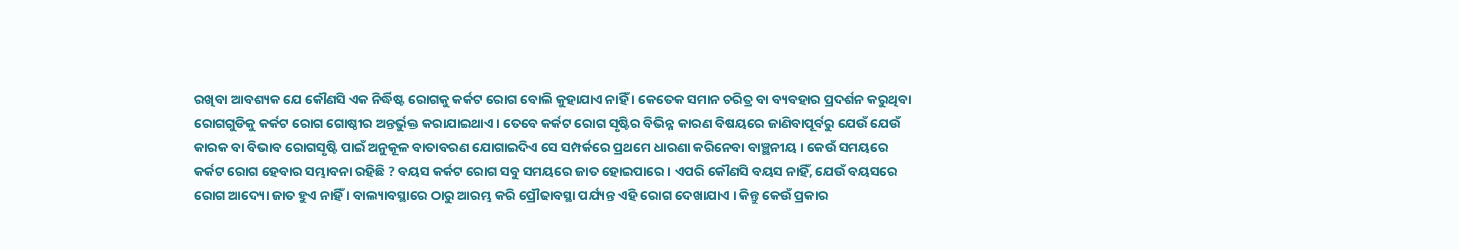ରଖିବା ଆବଶ୍ୟକ ଯେ କୌଣସି ଏକ ନିର୍ଦ୍ଧିଷ୍ଟ ରୋଗକୁ କର୍କଟ ରୋଗ ବୋଲି କୁହାଯାଏ ନାହିଁ । କେତେକ ସମାନ ଚରିତ୍ର ବା ବ୍ୟବହାର ପ୍ରଦର୍ଶନ କରୁଥିବା ରୋଗଗୁଡିକୁ କର୍କଟ ରୋଗ ଗୋଷ୍ଠୀର ଅନ୍ତର୍ଭୁକ୍ତ କରାଯାଇଥାଏ । ତେବେ କର୍କଟ ରୋଗ ସୃଷ୍ଟିର ବିଭିନ୍ନ କାରଣ ବିଷୟରେ ଜାଣିବାପୂର୍ବରୁ ଯେଉଁ ଯେଉଁ କାରକ ବା ବିଭାବ ରୋଗସୃଷ୍ଟି ପାଇଁ ଅନୁକୂଳ ବାତାବରଣ ଯୋଗାଇଦିଏ ସେ ସମ୍ପର୍କରେ ପ୍ରଥମେ ଧାରଣା କରିନେବା ବାଞ୍ଛନୀୟ । କେଉଁ ସମୟରେ କର୍କଟ ରୋଗ ହେବାର ସମ୍ଭାବନା ରହିଛି ? ବୟସ କର୍କଟ ରୋଗ ସବୁ ସମୟରେ ଜାତ ହୋଇପାରେ । ଏପରି କୌଣସି ବୟସ ନାହିଁ, ଯେଉଁ ବୟସରେ ରୋଗ ଆଦ୍ୟୋ ଜାତ ହୁଏ ନାହିଁ । ବାଲ୍ୟାବସ୍ଥାରେ ଠାରୁ ଆରମ୍ଭ କରି ପ୍ରୌଢାବସ୍ଥା ପର୍ଯ୍ୟନ୍ତ ଏହି ରୋଗ ଦେଖାଯାଏ । କିନ୍ତୁ କେଉଁ ପ୍ରକାର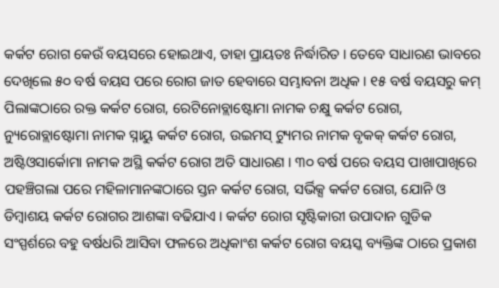କର୍କଟ ରୋଗ କେଉଁ ବୟସରେ ହୋଇଥାଏ, ତାହା ପ୍ରାୟତଃ ନିର୍ଦ୍ଧାରିତ । ତେବେ ସାଧାରଣ ଭାବରେ ଦେଖିଲେ ୫୦ ବର୍ଷ ବୟସ ପରେ ରୋଗ ଜାତ ହେବାରେ ସମ୍ଭାବନା ଅଧିକ । ୧୫ ବର୍ଷ ବୟସରୁ କମ୍ ପିଲାଙ୍କଠାରେ ରକ୍ତ କର୍କଟ ରୋଗ, ରେଟିନୋବ୍ଲାଷ୍ଟୋମା ନାମକ ଚକ୍ଷୁ କର୍କଟ ରୋଗ, ନ୍ୟୁରୋବ୍ଲାଷ୍ଟୋମା ନାମକ ସ୍ନାୟୁ କର୍କଟ ରୋଗ, ଉଇମସ୍ ଟ୍ୟୁମର ନାମକ ବୃକକ୍ କର୍କଟ ରୋଗ, ଅଷ୍ଟିଓସାର୍କୋମା ନାମକ ଅସ୍ଥି କର୍କଟ ରୋଗ ଅତି ସାଧାରଣ । ୩୦ ବର୍ଷ ପରେ ବୟସ ପାଖାପାଖିରେ ପହଞ୍ଚିଗଲା ପରେ ମହିଳାମାନଙ୍କଠାରେ ସ୍ତନ କର୍କଟ ରୋଗ, ସର୍ଭିକ୍ସ କର୍କଟ ରୋଗ, ଯୋନି ଓ ଡିମ୍ବାଶୟ କର୍କଟ ରୋଗର ଆଶଙ୍କା ବଢିଯାଏ । କର୍କଟ ରୋଗ ସୃଷ୍ଟିକାରୀ ଉପାଦାନ ଗୁଡିକ ସଂସ୍ପର୍ଶରେ ବହୁ ବର୍ଷଧରି ଆସିବା ଫଳରେ ଅଧିକାଂଶ କର୍କଟ ରୋଗ ବୟସ୍କ ବ୍ୟକ୍ତିଙ୍କ ଠାରେ ପ୍ରକାଶ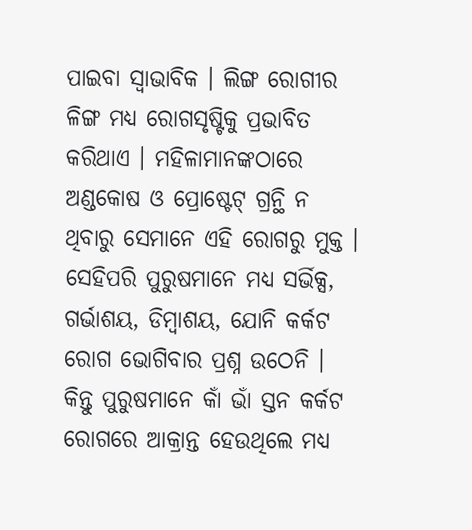ପାଇବା ସ୍ଵାଭାବିକ । ଲିଙ୍ଗ ରୋଗୀର ଳିଙ୍ଗ ମଧ୍ୟ ରୋଗସୃଷ୍ଟିକୁ ପ୍ରଭାବିତ କରିଥାଏ । ମହିଳାମାନଙ୍କଠାରେ ଅଣ୍ଡକୋଷ ଓ ପ୍ରୋଷ୍ଟେଟ୍ ଗ୍ରନ୍ଥି ନ ଥିବାରୁ ସେମାନେ ଏହି ରୋଗରୁ ମୁକ୍ତ । ସେହିପରି ପୁରୁଷମାନେ ମଧ୍ୟ ସର୍ଭିକ୍ସ, ଗର୍ଭାଶୟ, ଡିମ୍ବାଶୟ, ଯୋନି କର୍କଟ ରୋଗ ଭୋଗିବାର ପ୍ରଶ୍ନ ଉଠେନି । କିନ୍ତୁ ପୁରୁଷମାନେ କାଁ ଭାଁ ସ୍ତନ କର୍କଟ ରୋଗରେ ଆକ୍ରାନ୍ତ ହେଉଥିଲେ ମଧ୍ୟ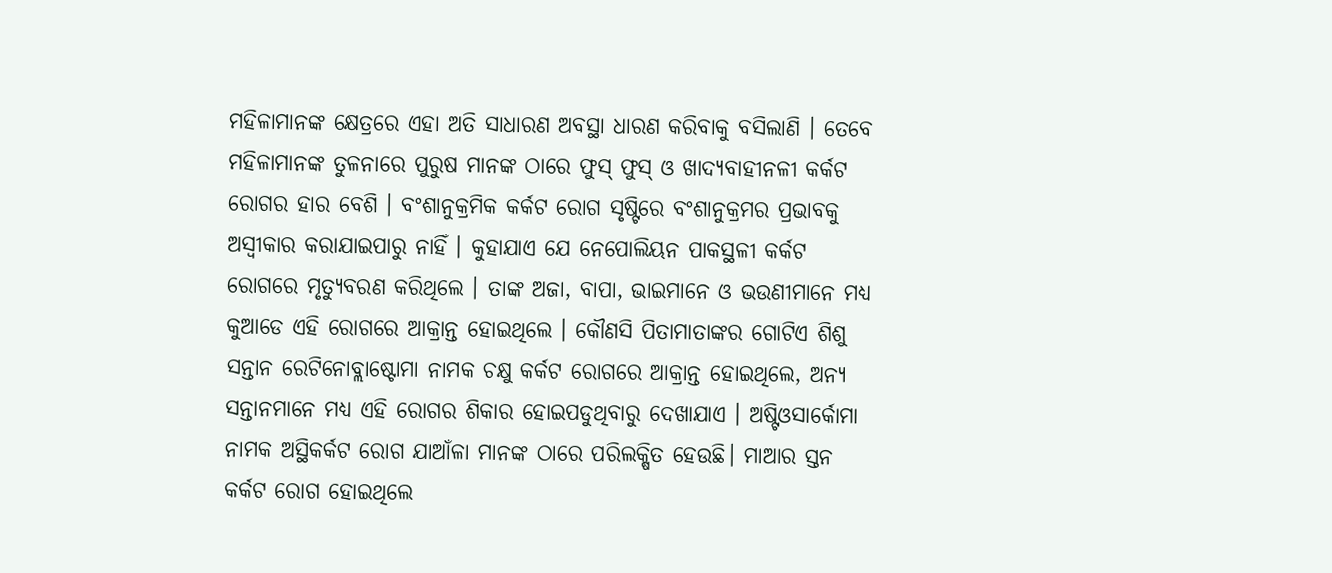ମହିଳାମାନଙ୍କ କ୍ଷେତ୍ରରେ ଏହା ଅତି ସାଧାରଣ ଅବସ୍ଥା ଧାରଣ କରିବାକୁ ବସିଲାଣି । ତେବେ ମହିଳାମାନଙ୍କ ତୁଳନାରେ ପୁରୁଷ ମାନଙ୍କ ଠାରେ ଫୁସ୍ ଫୁସ୍ ଓ ଖାଦ୍ୟବାହୀନଳୀ କର୍କଟ ରୋଗର ହାର ବେଶି । ବଂଶାନୁକ୍ରମିକ କର୍କଟ ରୋଗ ସୃଷ୍ଟିରେ ବଂଶାନୁକ୍ରମର ପ୍ରଭାବକୁ ଅସ୍ଵୀକାର କରାଯାଇପାରୁ ନାହିଁ । କୁହାଯାଏ ଯେ ନେପୋଲିୟନ ପାକସ୍ଥଳୀ କର୍କଟ ରୋଗରେ ମୃତ୍ୟୁବରଣ କରିଥିଲେ । ତାଙ୍କ ଅଜା, ବାପା, ଭାଇମାନେ ଓ ଭଉଣୀମାନେ ମଧ୍ୟ କୁଆଡେ ଏହି ରୋଗରେ ଆକ୍ରାନ୍ତ ହୋଇଥିଲେ । କୌଣସି ପିତାମାତାଙ୍କର ଗୋଟିଏ ଶିଶୁ ସନ୍ତାନ ରେଟିନୋବ୍ଲାଷ୍ଟୋମା ନାମକ ଚକ୍ଷୁ କର୍କଟ ରୋଗରେ ଆକ୍ରାନ୍ତ ହୋଇଥିଲେ, ଅନ୍ୟ ସନ୍ତାନମାନେ ମଧ୍ୟ ଏହି ରୋଗର ଶିକାର ହୋଇପଡୁଥିବାରୁ ଦେଖାଯାଏ । ଅଷ୍ଟିଓସାର୍କୋମା ନାମକ ଅସ୍ଥିକର୍କଟ ରୋଗ ଯାଆଁଳା ମାନଙ୍କ ଠାରେ ପରିଲକ୍ଷିତ ହେଉଛି। ମାଆର ସ୍ତନ କର୍କଟ ରୋଗ ହୋଇଥିଲେ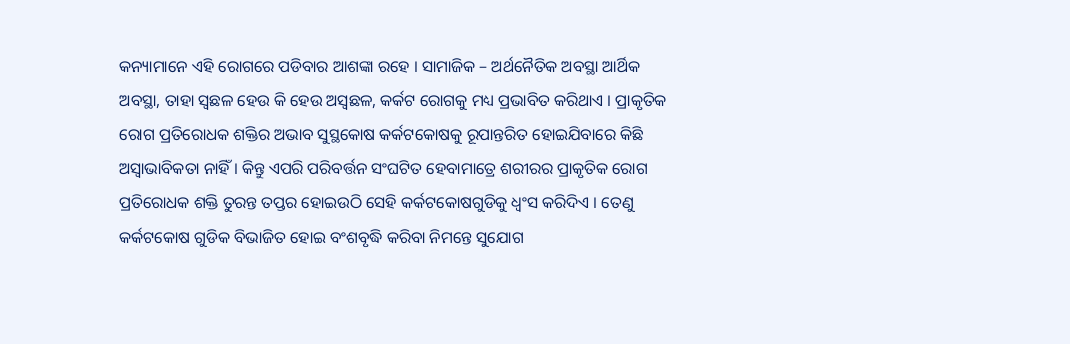କନ୍ୟାମାନେ ଏହି ରୋଗରେ ପଡିବାର ଆଶଙ୍କା ରହେ । ସାମାଜିକ – ଅର୍ଥନୈତିକ ଅବସ୍ଥା ଆର୍ଥିକ ଅବସ୍ଥା, ତାହା ସ୍ଵଛଳ ହେଉ କି ହେଉ ଅସ୍ଵଛଳ, କର୍କଟ ରୋଗକୁ ମଧ୍ୟ ପ୍ରଭାବିତ କରିଥାଏ । ପ୍ରାକୃତିକ ରୋଗ ପ୍ରତିରୋଧକ ଶକ୍ତିର ଅଭାବ ସୁସ୍ଥକୋଷ କର୍କଟକୋଷକୁ ରୂପାନ୍ତରିତ ହୋଇଯିବାରେ କିଛି ଅସ୍ଵାଭାବିକତା ନାହିଁ । କିନ୍ତୁ ଏପରି ପରିବର୍ତ୍ତନ ସଂଘଟିତ ହେବାମାତ୍ରେ ଶରୀରର ପ୍ରାକୃତିକ ରୋଗ ପ୍ରତିରୋଧକ ଶକ୍ତି ତୁରନ୍ତ ତପ୍ତର ହୋଇଉଠି ସେହି କର୍କଟକୋଷଗୁଡିକୁ ଧ୍ଵଂସ କରିଦିଏ । ତେଣୁ କର୍କଟକୋଷ ଗୁଡିକ ବିଭାଜିତ ହୋଇ ବଂଶବୃଦ୍ଧି କରିବା ନିମନ୍ତେ ସୁଯୋଗ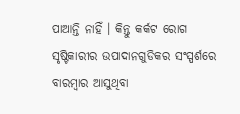ପାଆନ୍ତି ନାହିଁ । କିନ୍ତୁ କର୍କଟ ରୋଗ ସୃଷ୍ଟିକାରୀର ଉପାଦାନଗୁଡିକର ସଂସ୍ପର୍ଶରେ ବାରମ୍ବାର ଆସୁଥିବା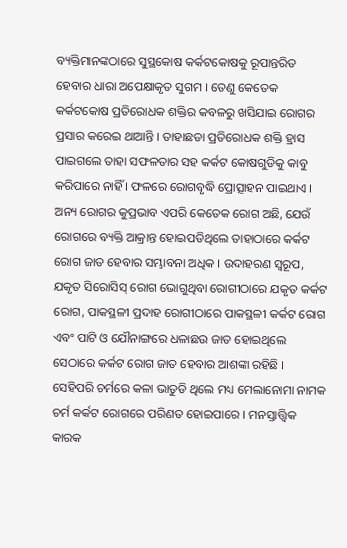ବ୍ୟକ୍ତିମାନଙ୍କଠାରେ ସୁସ୍ଥକୋଷ କର୍କଟକୋଷକୁ ରୂପାନ୍ତରିତ ହେବାର ଧାରା ଅପେକ୍ଷାକୃତ ସୁଗମ । ତେଣୁ କେତେକ କର୍କଟକୋଷ ପ୍ରତିରୋଧକ ଶକ୍ତିର କବଳରୁ ଖସିଯାଇ ରୋଗର ପ୍ରସାର କରେଇ ଥାଆନ୍ତି । ତାହାଛଡା ପ୍ରତିରୋଧକ ଶକ୍ତି ହ୍ରାସ ପାଇଗଲେ ତାହା ସଫଳତାର ସହ କର୍କଟ କୋଷଗୁଡିକୁ କାବୁ କରିପାରେ ନାହିଁ । ଫଳରେ ରୋଗବୃଦ୍ଧି ପ୍ରୋତ୍ସାହନ ପାଇଥାଏ । ଅନ୍ୟ ରୋଗର କୁପ୍ରଭାବ ଏପରି କେତେକ ରୋଗ ଅଛି, ଯେଉଁ ରୋଗରେ ବ୍ୟକ୍ତି ଆକ୍ରାନ୍ତ ହୋଇପଡିଥିଲେ ତାହାଠାରେ କର୍କଟ ରୋଗ ଜାତ ହେବାର ସମ୍ଭାବନା ଅଧିକ । ଉଦାହରଣ ସ୍ୱରୂପ, ଯକୃତ ସିରୋସିସ୍ ରୋଗ ଭୋଗୁଥିବା ରୋଗୀଠାରେ ଯକୃତ କର୍କଟ ରୋଗ, ପାକସ୍ଥଳୀ ପ୍ରଦାହ ରୋଗୀଠାରେ ପାକସ୍ଥଳୀ କର୍କଟ ରୋଗ ଏବଂ ପାଟି ଓ ଯୌନାଙ୍ଗରେ ଧଳାଛଉ ଜାତ ହୋଇଥିଲେ ସେଠାରେ କର୍କଟ ରୋଗ ଜାତ ହେବାର ଆଶଙ୍କା ରହିଛି । ସେହିପରି ଚର୍ମରେ କଳା ଭାତୁଡି ଥିଲେ ମଧ୍ୟ ମେଲାନୋମା ନାମକ ଚର୍ମ କର୍କଟ ରୋଗରେ ପରିଣତ ହୋଇପାରେ । ମନସ୍ତାତ୍ତ୍ଵିକ କାରକ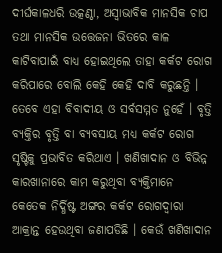ଦୀର୍ଘକାଳଧରି ଉତ୍କଣ୍ଠା, ଅସ୍ଵାଭାବିକ ମାନସିକ ଚାପ ତଥା ମାନସିକ ଉତ୍ତେଜନା ଭିତରେ କାଳ କାଟିବାପାଇଁ ବାଧ୍ୟ ହୋଇଥିଲେ ତାହା କର୍କଟ ରୋଗ କରିପାରେ ବୋଲି କେହି କେହି ଦାବି କରୁଛନ୍ତି । ତେବେ ଏହା ବିବାଦୀୟ ଓ ସର୍ବସମ୍ମତ ନୁହେଁ । ବୃତ୍ତି ବ୍ୟକ୍ତିର ବୃତ୍ତି ବା ବ୍ୟବସାୟ ମଧ୍ୟ କର୍କଟ ରୋଗ ସୃଷ୍ଟିକୁ ପ୍ରଭାବିତ କରିଥାଏ । ଖଣିଖାଦାନ ଓ ବିଭିନ୍ନ କାରଖାନାରେ କାମ କରୁଥିବା ବ୍ୟକ୍ତିମାନେ କେତେକ ନିର୍ଦ୍ଧିଷ୍ଟ ଅଙ୍ଗର କର୍କଟ ରୋଗଦ୍ୱାରା ଆକ୍ରାନ୍ତ ହେଉଥିବା ଜଣାପଡିଛି । କେଉଁ ଖଣିଖାଦାନ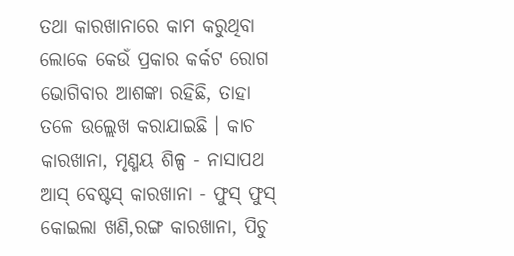ତଥା କାରଖାନାରେ କାମ କରୁଥିବା ଲୋକେ କେଉଁ ପ୍ରକାର କର୍କଟ ରୋଗ ଭୋଗିବାର ଆଶଙ୍କା ରହିଛି, ତାହା ତଳେ ଉଲ୍ଲେଖ କରାଯାଇଛି । କାଚ କାରଖାନା, ମୃଣ୍ମୟ ଶିଳ୍ପ - ନାସାପଥ ଆସ୍ ବେଷ୍ଟସ୍ କାରଖାନା - ଫୁସ୍ ଫୁସ୍ କୋଇଲା ଖଣି,ରଙ୍ଗ କାରଖାନା, ପିଚୁ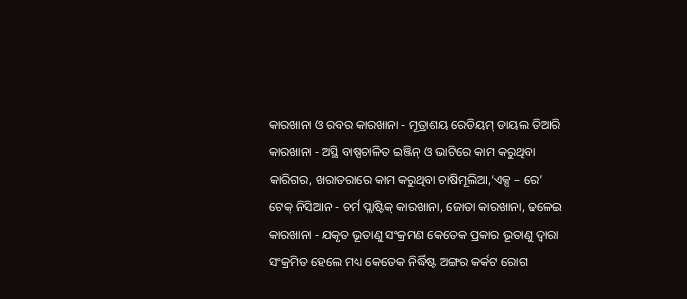କାରଖାନା ଓ ରବର କାରଖାନା - ମୂତ୍ରାଶୟ ରେଡିୟମ୍ ଡାୟଲ ତିଆରି କାରଖାନା - ଅସ୍ଥି ବାଷ୍ପଚାଳିତ ଇଞ୍ଜିନ୍ ଓ ଭାଟିରେ କାମ କରୁଥିବା କାରିଗର, ଖରାତରାରେ କାମ କରୁଥିବା ଚାଷିମୂଲିଆ,‘ଏକ୍ସ – ରେ’ ଟେକ୍ ନିସିଆନ - ଚର୍ମ ପ୍ଲାଷ୍ଟିକ୍ କାରଖାନା, ଜୋତା କାରଖାନା, ଢଳେଇ କାରଖାନା - ଯକୃତ ଭୂତାଣୁ ସଂକ୍ରମଣ କେତେକ ପ୍ରକାର ଭୂତାଣୁ ଦ୍ଵାରା ସଂକ୍ରମିତ ହେଲେ ମଧ୍ୟ କେତେକ ନିର୍ଦ୍ଧିଷ୍ଟ ଅଙ୍ଗର କର୍କଟ ରୋଗ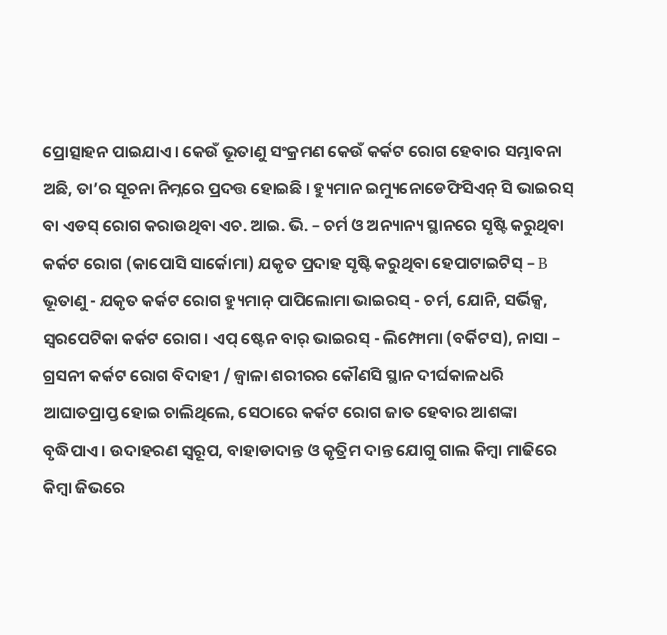ପ୍ରୋତ୍ସାହନ ପାଇଯାଏ । କେଉଁ ଭୂତାଣୁ ସଂକ୍ରମଣ କେଉଁ କର୍କଟ ରୋଗ ହେବାର ସମ୍ଭାବନା ଅଛି, ତା’ର ସୂଚନା ନିମ୍ନରେ ପ୍ରଦତ୍ତ ହୋଇଛି । ହ୍ୟୁମାନ ଇମ୍ୟୁନୋଡେଫିସିଏନ୍ ସି ଭାଇରସ୍ ବା ଏଡସ୍ ରୋଗ କରାଉଥିବା ଏଚ. ଆଇ. ଭି. – ଚର୍ମ ଓ ଅନ୍ୟାନ୍ୟ ସ୍ଥାନରେ ସୃଷ୍ଟି କରୁଥିବା କର୍କଟ ରୋଗ (କାପୋସି ସାର୍କୋମା) ଯକୃତ ପ୍ରଦାହ ସୃଷ୍ଟି କରୁଥିବା ହେପାଟାଇଟିସ୍ – B ଭୂତାଣୁ - ଯକୃତ କର୍କଟ ରୋଗ ହ୍ୟୁମାନ୍ ପାପିଲୋମା ଭାଇରସ୍ - ଚର୍ମ, ଯୋନି, ସର୍ଭିକ୍ସ, ସ୍ଵରପେଟିକା କର୍କଟ ରୋଗ। ଏପ୍ ଷ୍ଟେନ ବାର୍ ଭାଇରସ୍ - ଲିମ୍ଫୋମା (ବର୍କିଟସ), ନାସା – ଗ୍ରସନୀ କର୍କଟ ରୋଗ ବିଦାହୀ / ଜ୍ଵାଳା ଶରୀରର କୌଣସି ସ୍ଥାନ ଦୀର୍ଘକାଳଧରି ଆଘାତପ୍ରାପ୍ତ ହୋଇ ଚାଲିଥିଲେ, ସେଠାରେ କର୍କଟ ରୋଗ ଜାତ ହେବାର ଆଶଙ୍କା ବୃଦ୍ଧିପାଏ । ଉଦାହରଣ ସ୍ୱରୂପ, ବାହାଡାଦାନ୍ତ ଓ କୃତ୍ରିମ ଦାନ୍ତ ଯୋଗୁ ଗାଲ କିମ୍ବା ମାଢିରେ କିମ୍ବା ଜିଭରେ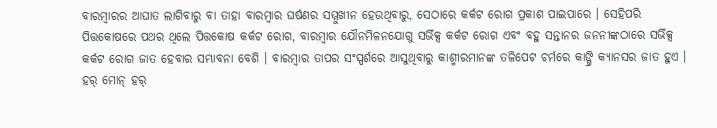ବାରମ୍ବାରର ଆଘାତ ଲାଗିବାରୁ ବା ତାହା ବାରମ୍ବାର ଘର୍ଷଣର ସମ୍ମୁଖୀନ ହେଉଥିବାରୁ, ସେଠାରେ କର୍କଟ ରୋଗ ପ୍ରକାଶ ପାଇପାରେ । ସେହିପରି ପିତ୍ତକୋଷରେ ପଥର ଥିଲେ ପିତ୍ତକୋଷ କର୍କଟ ରୋଗ, ବାରମ୍ବାର ଯୌନମିଳନଯୋଗୁ ସର୍ଭିକ୍ସ କର୍କଟ ରୋଗ ଏବଂ ବହୁ ସନ୍ତାନର ଜନନୀଙ୍କଠାରେ ସର୍ଭିକ୍ସ କର୍କଟ ରୋଗ ଜାତ ହେବାର ସମ୍ଭାବନା ବେଶି । ବାରମ୍ବାର ତାପର ସଂସ୍ପର୍ଶରେ ଆସୁଥିବାରୁ କାଶ୍ମୀରମାନଙ୍କ ତଳିପେଟ ଚର୍ମରେ କାଙ୍ଗ୍ରି କ୍ୟାନସର ଜାତ ହୁଏ । ହର୍ ମୋନ୍ ହର୍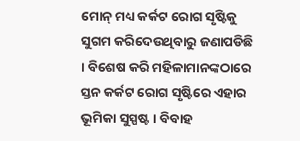ମୋନ୍ ମଧ୍ୟ କର୍କଟ ରୋଗ ସୃଷ୍ଟିକୁ ସୁଗମ କରିଦେଉଥିବାରୁ ଜଣାପଡିଛି । ବିଶେଷ କରି ମହିଳାମାନଙ୍କଠାରେ ସ୍ତନ କର୍କଟ ରୋଗ ସୃଷ୍ଟିରେ ଏହାର ଭୂମିକା ସୁସ୍ପଷ୍ଟ । ବିବାହ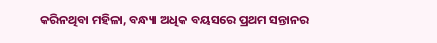କରିନଥିବା ମହିଳା, ବନ୍ଧ୍ୟା ଅଧିକ ବୟସରେ ପ୍ରଥମ ସନ୍ତାନର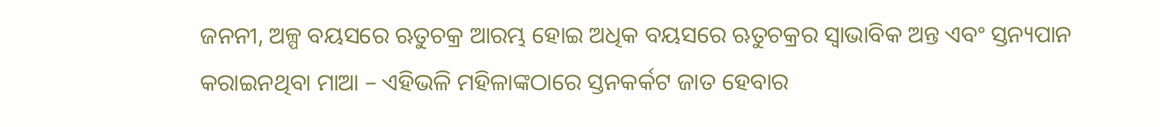ଜନନୀ, ଅଳ୍ପ ବୟସରେ ଋତୁଚକ୍ର ଆରମ୍ଭ ହୋଇ ଅଧିକ ବୟସରେ ଋତୁଚକ୍ରର ସ୍ଵାଭାବିକ ଅନ୍ତ ଏବଂ ସ୍ତନ୍ୟପାନ କରାଇନଥିବା ମାଆ – ଏହିଭଳି ମହିଳାଙ୍କଠାରେ ସ୍ତନକର୍କଟ ଜାତ ହେବାର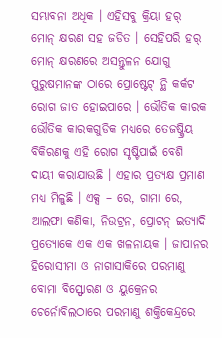ସମ୍ଭାବନା ଅଧିକ । ଏହିସବୁ କ୍ରିୟା ହର୍ ମୋନ୍ କ୍ଷରଣ ସହ ଜଡିତ । ସେହିପରି ହର୍ ମୋନ୍ କ୍ଷରଣରେ ଅସନ୍ତୁଳନ ଯୋଗୁ ପୁରୁଷମାନଙ୍କ ଠାରେ ପ୍ରୋଷ୍ଟେଟ୍ ନ୍ଥି କର୍କଟ ରୋଗ ଜାତ ହୋଇପାରେ । ଭୌତିକ କାରକ ଭୌତିକ କାରକଗୁଡିକ ମଧ୍ୟରେ ତେଜଷ୍କ୍ରିୟ ବିକିରଣକୁ ଏହି ରୋଗ ସୃଷ୍ଟିପାଇଁ ବେଶି ଦାୟୀ କରାଯାଉଛି । ଏହାର ପ୍ରତ୍ୟକ୍ଷ ପ୍ରମାଣ ମଧ୍ୟ ମିଳୁଛି । ଏକ୍ସ – ରେ, ଗାମା ରେ, ଆଲଫା କଣିକା, ନିଉଟ୍ରନ, ପ୍ରୋଟନ୍ ଇତ୍ୟାଦି ପ୍ରତ୍ୟୋକେ ଏକ ଏକ ଖଳନାୟକ । ଜାପାନର ହିରୋସୀମା ଓ ନାଗାସାକିରେ ପରମାଣୁ ବୋମା ବିସ୍ଫୋରଣ ଓ ୟୁକ୍ରେନର ଚେର୍ନୋବିଲଠାରେ ପରମାଣୁ ଶକ୍ତିକେନ୍ଦ୍ରରେ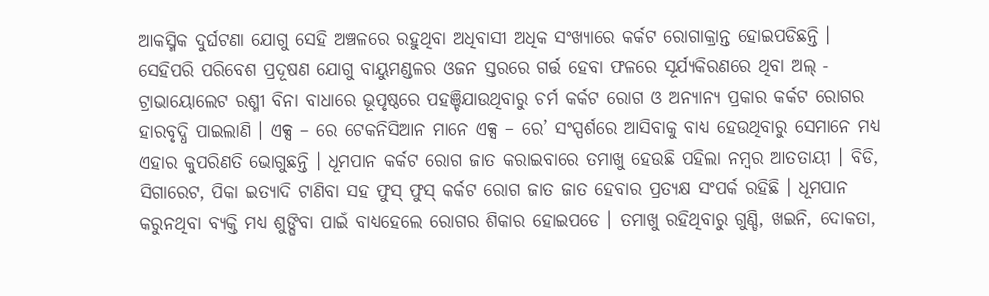ଆକସ୍ମିକ ଦୁର୍ଘଟଣା ଯୋଗୁ ସେହି ଅଞ୍ଚଳରେ ରହୁଥିବା ଅଧିବାସୀ ଅଧିକ ସଂଖ୍ୟାରେ କର୍କଟ ରୋଗାକ୍ରାନ୍ତ ହୋଇପଡିଛନ୍ତି । ସେହିପରି ପରିବେଶ ପ୍ରଦୂଷଣ ଯୋଗୁ ବାୟୁମଣ୍ଡଳର ଓଜନ ସ୍ତରରେ ଗର୍ତ୍ତ ହେବା ଫଳରେ ସୂର୍ଯ୍ୟକିରଣରେ ଥିବା ଅଲ୍ - ଟ୍ରାଭାୟୋଲେଟ ରଶ୍ମୀ ବିନା ବାଧାରେ ଭୂପୃଷ୍ଠରେ ପହଞ୍ଚିଯାଉଥିବାରୁ ଚର୍ମ କର୍କଟ ରୋଗ ଓ ଅନ୍ୟାନ୍ୟ ପ୍ରକାର କର୍କଟ ରୋଗର ହାରବୃଦ୍ଧି ପାଇଲାଣି । ଏକ୍ସ – ରେ ଟେକନିସିଆନ ମାନେ ଏକ୍ସ – ରେ’ ସଂସ୍ପର୍ଶରେ ଆସିବାକୁ ବାଧ୍ୟ ହେଉଥିବାରୁ ସେମାନେ ମଧ୍ୟ ଏହାର କୁପରିଣତି ଭୋଗୁଛନ୍ତି । ଧୂମପାନ କର୍କଟ ରୋଗ ଜାତ କରାଇବାରେ ତମାଖୁ ହେଉଛି ପହିଲା ନମ୍ବର ଆତତାୟୀ । ବିଡି, ସିଗାରେଟ, ପିକା ଇତ୍ୟାଦି ଟାଣିବା ସହ ଫୁସ୍ ଫୁସ୍ କର୍କଟ ରୋଗ ଜାତ ଜାତ ହେବାର ପ୍ରତ୍ୟକ୍ଷ ସଂପର୍କ ରହିଛି । ଧୂମପାନ କରୁନଥିବା ବ୍ୟକ୍ତି ମଧ୍ୟ ଶୁଙ୍ଘିବା ପାଇଁ ବାଧ୍ୟହେଲେ ରୋଗର ଶିକାର ହୋଇପଡେ । ତମାଖୁ ରହିଥିବାରୁ ଗୁଣ୍ଡି, ଖଇନି, ଦୋକତା,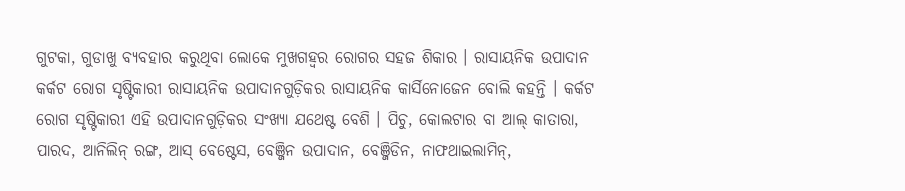ଗୁଟକା, ଗୁଡାଖୁ ବ୍ୟବହାର କରୁଥିବା ଲୋକେ ମୁଖଗହ୍ଵର ରୋଗର ସହଜ ଶିକାର । ରାସାୟନିକ ଉପାଦାନ କର୍କଟ ରୋଗ ସୃଷ୍ଟିକାରୀ ରାସାୟନିକ ଉପାଦାନଗୁଡ଼ିକର ରାସାୟନିକ କାର୍ସିନୋଜେନ ବୋଲି କହନ୍ତି । କର୍କଟ ରୋଗ ସୃଷ୍ଟିକାରୀ ଏହି ଉପାଦାନଗୁଡ଼ିକର ସଂଖ୍ୟା ଯଥେଷ୍ଟ ବେଶି । ପିଚୁ, କୋଲଟାର ବା ଆଲ୍ କାତାରା, ପାରଦ, ଆନିଲିନ୍ ରଙ୍ଗ, ଆସ୍ ବେଷ୍ଟେସ, ବେଞ୍ଜିନ ଉପାଦାନ, ବେଞ୍ଜିଡିନ, ନାଫଥାଇଲାମିନ୍,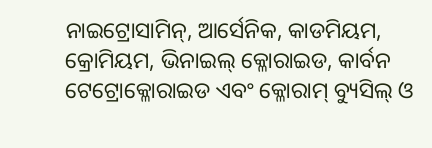ନାଇଟ୍ରୋସାମିନ୍, ଆର୍ସେନିକ, କାଡମିୟମ, କ୍ରୋମିୟମ, ଭିନାଇଲ୍ କ୍ଳୋରାଇଡ, କାର୍ବନ ଟେଟ୍ରୋକ୍ଳୋରାଇଡ ଏବଂ କ୍ଳୋରାମ୍ ବ୍ୟୁସିଲ୍ ଓ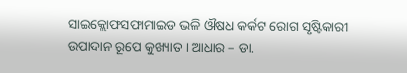ସାଇକ୍ଲୋଫସଫାମାଇଡ ଭଳି ଔଷଧ କର୍କଟ ରୋଗ ସୃଷ୍ଟିକାରୀ ଉପାଦାନ ରୂପେ କୁଖ୍ୟାତ । ଆଧାର – ଡା.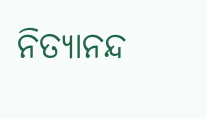ନିତ୍ୟାନନ୍ଦ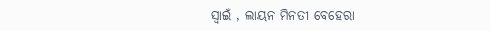ସ୍ଵାଇଁ , ଲାୟନ ମିନତୀ ବେହେରା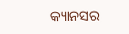କ୍ୟାନସର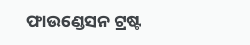ଫାଉଣ୍ଡେସନ ଟ୍ରଷ୍ଟ